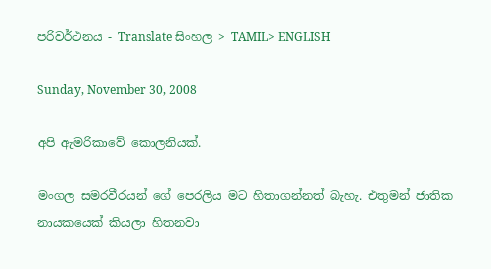පරිවර්ථනය - Translate සිංහල > TAMIL> ENGLISH

Sunday, November 30, 2008

අපි ඇමරිකාවේ කොලනියක්.

මංගල සමරවීරයන් ගේ පෙරලිය මට හිතාගන්නත් බැහැ. එතුමන් ජාතික නායකයෙක් කියලා හිතනවා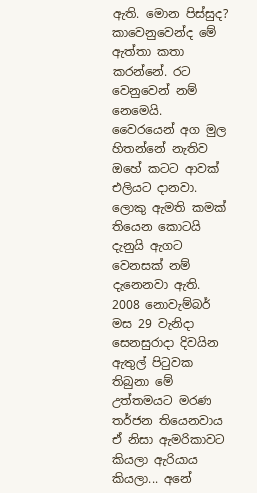ඇති. මොන පිස්සුද?
කාවෙනුවෙන්ද මේ ඇත්තා කතා කරන්නේ. රට වෙනුවෙන් නම් නෙමෙයි. වෛරයෙන් අග මුල හිතන්නේ නැතිව ඔහේ කටට ආවක් එලියට දානවා. ලොකු ඇමති කමක් තියෙන කොටයි දැනුයි ඇගට වෙනසක් නම් දැනෙනවා ඇති.
2008 නොවැම්බර් මස 29 වැනිදා සෙනසුරාදා දිවයින ඇතුල් පිටුවක තිබුනා මේ උත්තමයට මරණ තර්ජන තියෙනවාය ඒ නිසා ඇමරිකාවට කියලා ඇරියාය කියලා... අනේ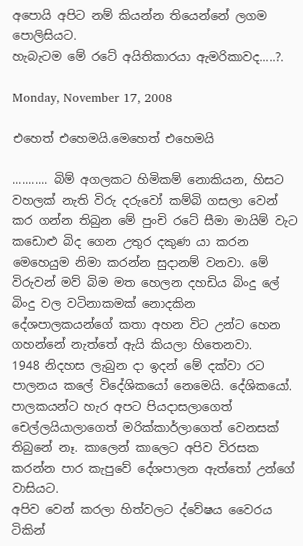අපොයි අපිට නම් කියන්න තියෙන්නේ ලගම පොලිසියට.
හැබැටම මේ රටේ අයිතිකාරයා ඇමරිකාවද.....?.

Monday, November 17, 2008

එහෙත් එහෙමයි.මෙහෙත් එහෙමයි

........... බිම් අගලකට හිමිකම් නොකියන, හිසට වහලක් නැති විරු දරුවෝ කම්බි ගසලා වෙන් කර ගන්න තිබුන මේ පුංචි රටේ සීමා මායිම් වැට කඩොළු බිද ගෙන උතුර දකුණ ‍යා කරන මෙහෙයුම නිමා කරන්න සුදානම් වනවා. මේ විරුවන් මව් බිම මත හෙලන දහඩිය බිංදු ලේ බිංදු වල වටිනාකමක් නොදකින දේශපාලකයන්ගේ කතා අහන විට උන්ට හෙන ගහන්නේ නැත්තේ ඇයි කියලා හිතෙනවා.
1948 නිදහස ලැබුන දා ඉදන් මේ දක්වා රට පාලනය කලේ විදේශිකයෝ නෙමෙයි. දේශිකයෝ.
පාලක‍යන්ට හැර අපට පියදාසලාගෙත් චෙල්ලයියාලාගෙත් මරික්කාර්ලාගෙත් වෙනසක් තිබුනේ නෑ. කාලෙන් කාලෙට අපිව විරසක කරන්න පාර කැපුවේ දේශපාලන ඇත්තෝ උන්ගේ වාසියට.
අපිව වෙන් කරලා හිත්වලට ද්වේෂය වෛරය ටිකින්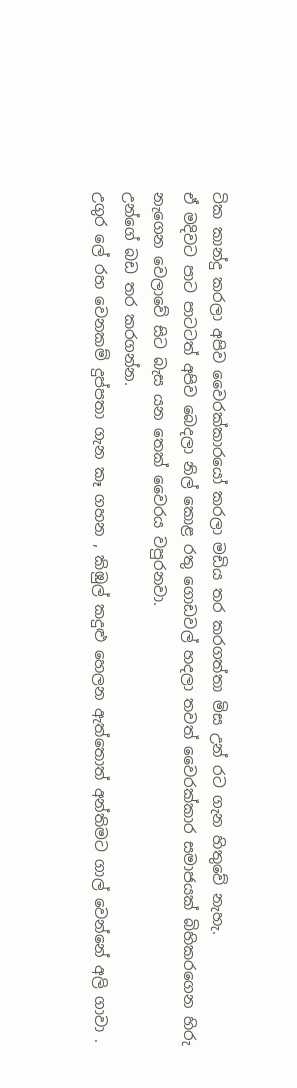ටික කාන්දු කරලා අපිව වෛරක්කාරයෝ කරලා මඩිය තර කරගත්තා මිස උන් රට ගැන හිතුවේ නැහැ.
ඒ මදිවට පාට පාටටත් අපිව බෙදලා නිල් කොළ රතු ගොඩවල් හදලා තවත් වෛරක්කාර සමාජයක් බිහිකරගෙන හිරු නැගෙන වෙලාවේ සිට බැස යන තෙක් වෛරය වපුරනවා.
උන්ගේ බඩ තර කරගන්න.
උගුර ලේ රහ වෙනකම් දුප්පතා ගැන කෑ ගහන , කිඹුල් කදුළු හෙලන ඇත්තොත් අන්තිමට ගාල් වෙන්නේ අලි ගාවා .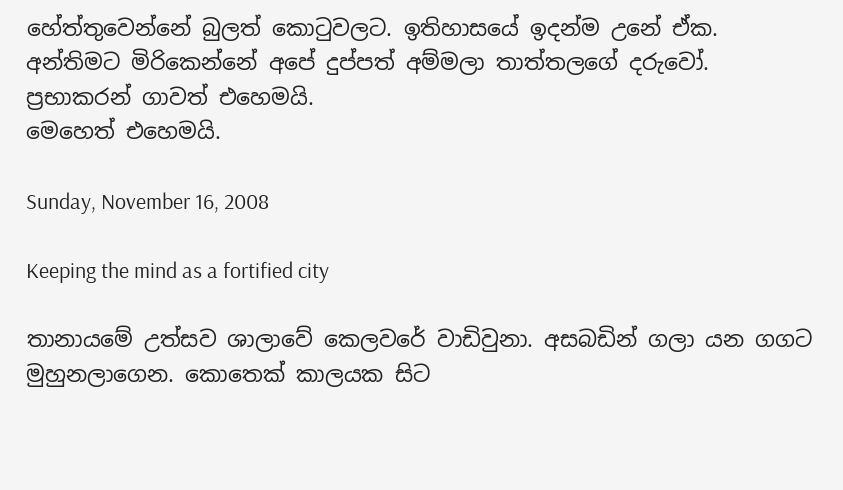හේත්තුවෙන්නේ බුලත් කොටුවලට. ඉතිහාසයේ ඉදන්ම උනේ ඒක.
අන්තිමට මිරිකෙන්නේ අපේ දුප්පත් අම්මලා තාත්තලගේ දරුවෝ.
ප්‍රභාකරන් ගාවත් එහෙමයි.
මෙහෙත් එහෙමයි.

Sunday, November 16, 2008

Keeping the mind as a fortified city

තානායමේ උත්සව ශාලාවේ කෙලවරේ වාඩිවුනා. අසබඩින් ගලා යන ගගට මුහුනලාගෙන. කොතෙක් කාලයක සිට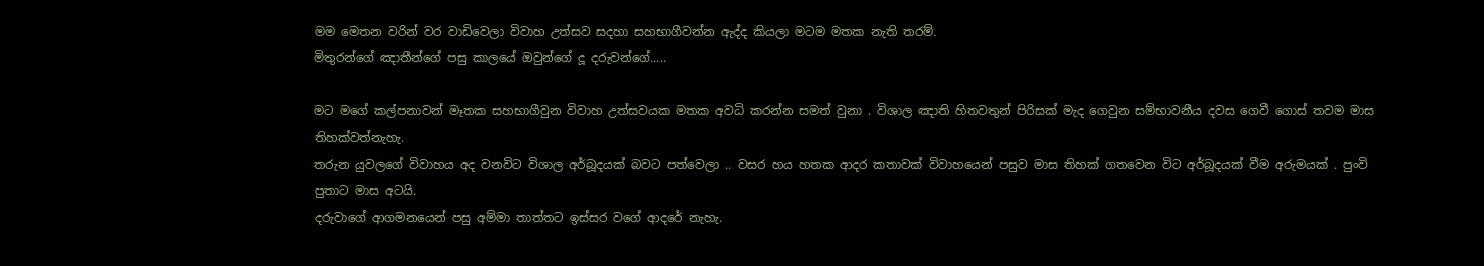මම මෙතන වරින් වර වාඩිවෙලා විවාහ උත්සව සදහා සහභාගීවන්න ඇද්ද කියලා මටම මතක නැති තරම්.
මිතුරන්ගේ ඤාතීන්ගේ පසු කාලයේ ඔවුන්ගේ දූ දරුවන්ගේ.....

මට මගේ කල්පනාවන් මෑතක සහභාගීවුන විවාහ උත්සවයක මතක අවධි කරන්න සමත් වුනා . විශාල ඤාති හිතවතුන් පිරිසක් මැද ගෙවුන සම්භාවනීය දවස ගෙවී ගොස් තවම මාස තිහක්වත්නැහැ.
තරුන යුවලගේ විවාහය අද වනවිට විශාල අර්බූදයක් බවට පත්වෙලා .. වසර හය හතක ආදර කතාවක් විවාහයෙන් පසුව මාස තිහක් ගතවෙන විට අර්බූදයක් වීම අරුමයක් . පුංවි පුතාට මාස අටයි.
දරුවාගේ ආගමනයෙන් පසු අම්මා තාත්තට ඉස්සර වගේ ආදරේ නැහැ.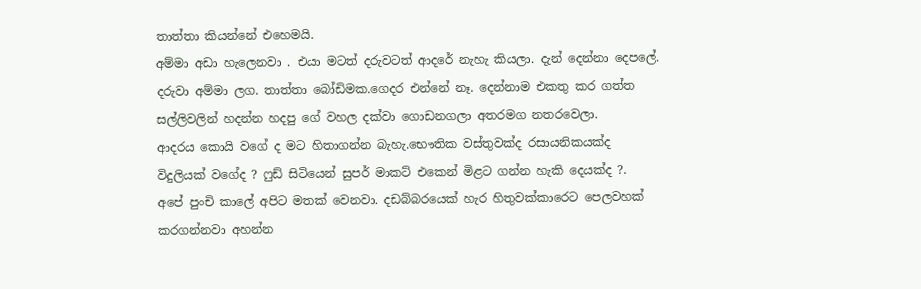තාත්තා කියන්නේ එහෙමයි.
අම්මා අඩා හැලෙනවා . එයා මටත් දරුවටත් ආදරේ නැහැ කියලා. දැන් දෙන්නා දෙපලේ. දරුවා අම්මා ලග. තාත්තා බෝඩිමක.ගෙදර එන්නේ නෑ. දෙන්නාම එකතු කර ගත්ත සල්ලිවලින් හදන්න හදපු ගේ වහල දක්වා ගොඩනගලා අතරමග නතරවෙලා.
ආදරය කොයි වගේ ද මට හිතාගන්න බැහැ.භෞතික වස්තුවක්ද රසායනිකයක්ද විදුලියක් වගේද ? ෆුඩ් සිටියෙන් සුපර් මාකට් එකෙන් මිළට ගන්න හැකි දෙයක්ද ?.
අපේ පුංචි කාලේ අපිට මතක් වෙනවා. දඩබ්බරයෙක් හැර හිතුවක්කාරෙට පෙලවහක් කරගන්නවා අහන්න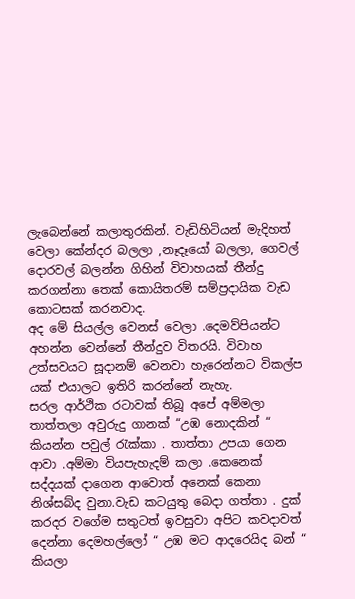ලැබෙන්නේ කලාතුරකින්. වැඩිහිටියන් මැදිහත් වෙලා කේන්දර බලලා ,නෑදෑයෝ බලලා, ගෙවල් දොරවල් බලන්න ගිහින් විවාහයක් තීන්දු කරගන්නා තෙක් කොයිතරම් සම්ප්‍රදායික වැඩ කොටසක් කරනවාද.
අද මේ සියල්ල වෙනස් වෙලා .දෙමව්පියන්ට අහන්න වෙන්නේ තීන්දුව විතරයි. විවාහ උත්සවයට සූදානම් වෙනවා හැරෙන්නට විකල්ප යක් එයාලට ඉතිරි කරන්නේ නැහැ.
සරල ආර්ථික රටාවක් තිබූ අපේ අම්මලා තාත්තලා අවුරුදු ගානක් “උඹ නොදකින් “ කියන්න පවුල් රැක්කා . තාත්තා උපයා ගෙන ආවා .අම්මා වියපැහැදම් කලා .කෙනෙක් සද්දයක් දාගෙන ආවොත් අනෙක් කෙනා නිශ්සබ්ද වුනා.වැඩ කටයුතු බෙදා ගත්තා . දුක් කරදර වගේම සතුටත් ඉවසුවා අපිට කවදාවත් දෙන්නා දෙමහල්ලෝ “ උඹ මට ආදරෙයිද බන් “ කියලා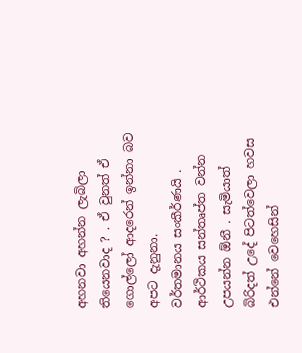අහනවා අහන්න ලැබිලා තියෙනවාද ? . ඒ වුනත් ඒ ගොල්ලෝ ආදරෙන් ඉන්නා බව අපට දැනුනා.
වර්තමානය සංකීර්ණයි . ආර්ථිකය සන්තෘප්ත වන්න උපයන්න ඕනී . සැමියාත් බිරිදත් උදේ පිටත්වෙලා හවස එන්නේ වෙහෙසින්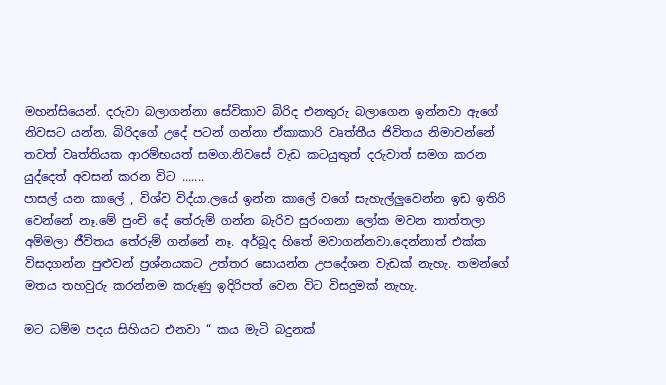මහන්සියෙන්. දරුවා බලාගන්නා සේවිකාව බිරිද එනතුරු බලාගෙන ඉන්නවා ඇගේ නිවසට යන්න. බිරිදගේ උදේ පටන් ගන්නා ඒකාකාරි වෘත්තීය ජිවිතය නිමාවන්නේ තවත් වෘත්තියක ආරම්භයත් සමග.නිවසේ වැඩ කටයුතුත් දරුවාත් සමග කරන යුද්දෙත් අවසන් කරන විට .......
පාසල් යන කාලේ , විශ්ව විද්යා.ලයේ ඉන්න කාලේ වගේ සැහැල්ලුවෙන්න ඉඩ ඉතිරි වෙන්නේ නෑ.මේ පුංචි දේ තේරුම් ගන්න බැරිව සුරංගනා ලෝක මවන තාත්තලා අම්මලා ජීවිතය තේරුම් ගන්නේ නෑ. අර්බූද හිතේ මවාගන්නවා.දෙන්නාත් එක්ක විසදගන්න පුළුවන් ප්‍රශ්නයකට උත්තර සොයන්න උපදේශන වැඩක් නැහැ. තමන්ගේ මතය තහවුරු කරන්නම කරුණු ඉදිරිපත් වෙන විට විසදුමක් නැහැ.

මට ධම්ම පදය සිහියට එනවා “ කය මැටි බදුනක්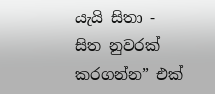යැයි සිතා - සිත නුවරක් කරගන්න” එක්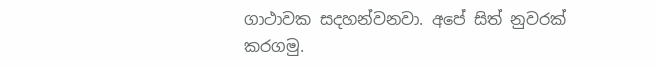ගාථාවක සදහන්වනවා. අපේ සිත් නුවරක් කරගමු.